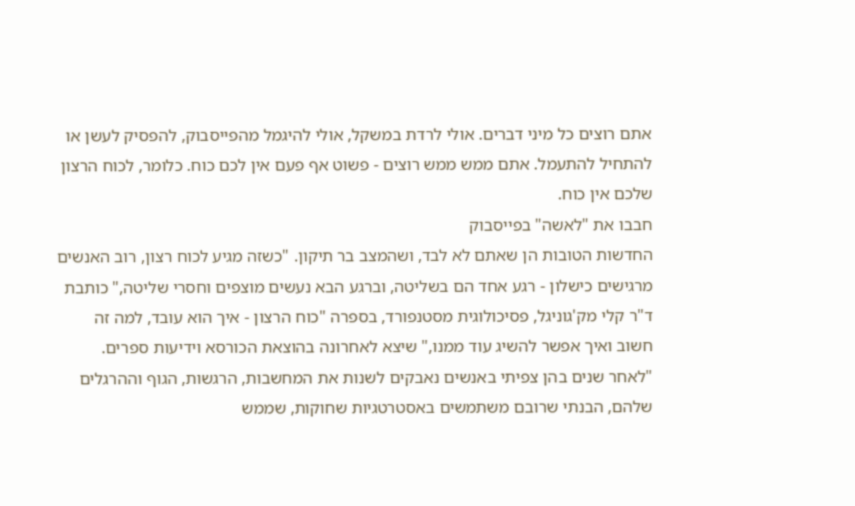אתם רוצים כל מיני דברים. אולי לרדת במשקל, אולי להיגמל מהפייסבוק, להפסיק לעשן או להתחיל להתעמל. אתם ממש ממש רוצים - פשוט אף פעם אין לכם כוח. כלומר, לכוח הרצון שלכם אין כוח.
חבבו את "לאשה" בפייסבוק
החדשות הטובות הן שאתם לא לבד, ושהמצב בר תיקון. "כשזה מגיע לכוח רצון, רוב האנשים מרגישים כישלון - רגע אחד הם בשליטה, וברגע הבא נעשים מוצפים וחסרי שליטה," כותבת ד"ר קלי מק'גוניגל, פסיכולוגית מסטנפורד, בספרה "כוח הרצון - איך הוא עובד, למה זה חשוב ואיך אפשר להשיג עוד ממנו," שיצא לאחרונה בהוצאת הכורסא וידיעות ספרים.
"לאחר שנים בהן צפיתי באנשים נאבקים לשנות את המחשבות, הרגשות, הגוף וההרגלים שלהם, הבנתי שרובם משתמשים באסטרטגיות שחוקות, שממש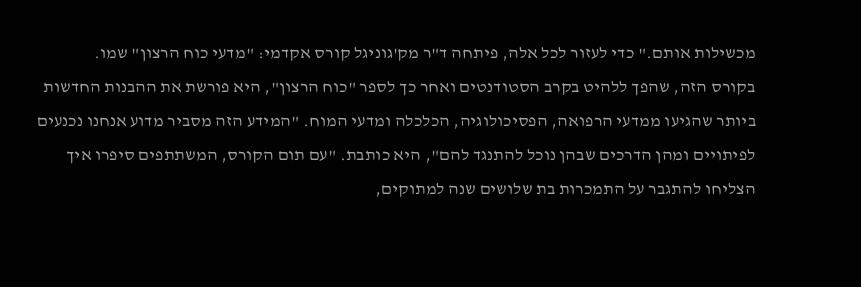מכשילות אותם." כדי לעזור לכל אלה, פיתחה ד"ר מק'גוניגל קורס אקדמי: "מדעי כוח הרצון" שמו.
בקורס הזה, שהפך ללהיט בקרב הסטודנטים ואחר כך לספר "כוח הרצון", היא פורשת את ההבנות החדשות ביותר שהגיעו ממדעי הרפואה, הפסיכולוגיה, הכלכלה ומדעי המוח. "המידע הזה מסביר מדוע אנחנו נכנעים לפיתויים ומהן הדרכים שבהן נוכל להתנגד להם", היא כותבת. "עם תום הקורס, המשתתפים סיפרו איך הצליחו להתגבר על התמכרות בת שלושים שנה למתוקים,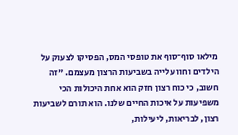מילאו סוף־סוף את טופסי המס, הפסיקו לצעוק על הילדים וחוו עלייה בשביעות הרצון מעצמם. "זה חשוב, כי כוח רצון חזק הוא אחת היכולות הכי משפיעות על איכות החיים שלנו. הוא תורם לשביעות רצון, לבריאות, ליעילות,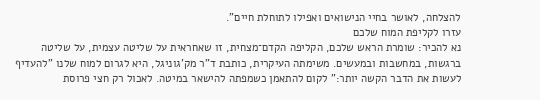להצלחה, לאושר בחיי הנישואים ואפילו לתוחלת חיים".
עזרו לקליפת המוח שלכם
נא להכיר: שומרת הראש שלכם, הקליפה הקדם־מצחית, זו שאחראית על שליטה עצמית, על שליטה ברגשות, במחשבות ובמעשים. משימתה העיקרית, כותבת ד"ר מק'גוניגל, היא לגרום למוח שלנו "להעדיף לעשות את הדבר הקשה יותר:" לקום להתאמן כשמפתה להישאר במיטה. לאכול רק חצי פרוסת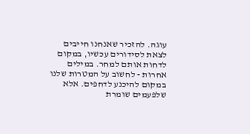עוגה. להזכיר שאנחנו חייבים לצאת לסידורים עכשיו, במקום לדחות אותם למחר. במילים אחרות - לחשוב על המטרות שלנו במקום להיכנע לדחפים. אלא שלפעמים שומרת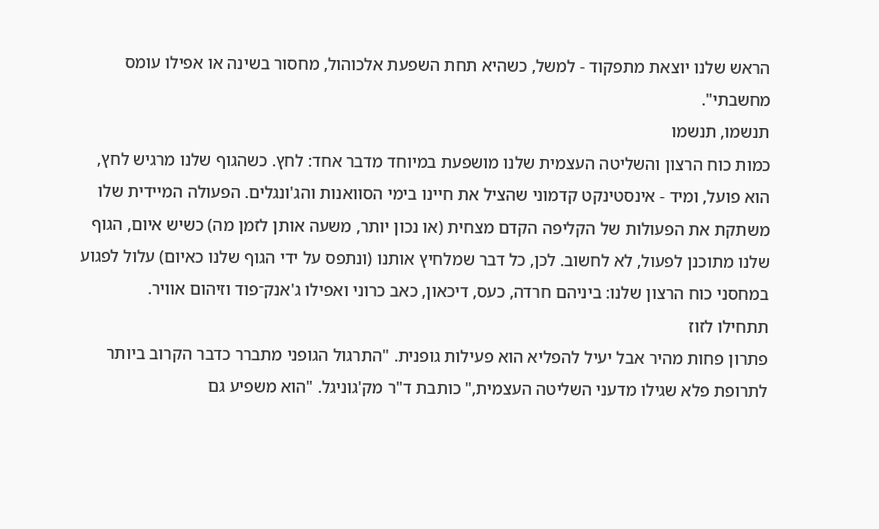הראש שלנו יוצאת מתפקוד - למשל, כשהיא תחת השפעת אלכוהול, מחסור בשינה או אפילו עומס מחשבתי".
תנשמו, תנשמו
כמות כוח הרצון והשליטה העצמית שלנו מושפעת במיוחד מדבר אחד: לחץ. כשהגוף שלנו מרגיש לחץ, הוא פועל, ומיד - אינסטינקט קדמוני שהציל את חיינו בימי הסוואנות והג'ונגלים. הפעולה המיידית שלו משתקת את הפעולות של הקליפה הקדם מצחית (או נכון יותר, משעה אותן לזמן מה) כשיש איום, הגוף שלנו מתוכנן לפעול, לא לחשוב. לכן, כל דבר שמלחיץ אותנו (ונתפס על ידי הגוף שלנו כאיום) עלול לפגוע במחסני כוח הרצון שלנו: ביניהם חרדה, כעס, דיכאון, כאב כרוני ואפילו ג'אנק־פוד וזיהום אוויר.
תתחילו לזוז
פתרון פחות מהיר אבל יעיל להפליא הוא פעילות גופנית. "התרגול הגופני מתברר כדבר הקרוב ביותר לתרופת פלא שגילו מדעני השליטה העצמית," כותבת ד"ר מק'גוניגל. "הוא משפיע גם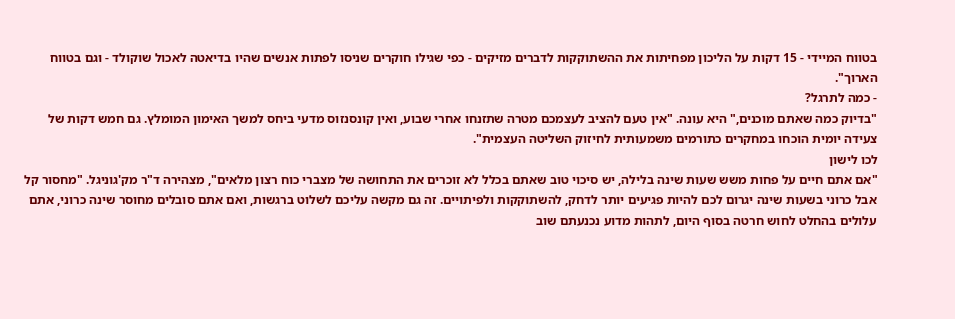בטווח המיידי - 15 דקות על הליכון מפחיתות את ההשתוקקות לדברים מזיקים - כפי שגילו חוקרים שניסו לפתות אנשים שהיו בדיאטה לאכול שוקולד - וגם בטווח הארוך".
- כמה לתרגל?
"בדיוק כמה שאתם מוכנים," היא עונה. "אין טעם להציב לעצמכם מטרה שתזנחו אחרי שבוע, ואין קונסנזוס מדעי ביחס למשך האימון המומלץ. גם חמש דקות של צעידה יומית הוכחו במחקרים כתורמים משמעותית לחיזוק השליטה העצמית".
לכו לישון
"אם אתם חיים על פחות משש שעות שינה בלילה, יש סיכוי טוב שאתם בכלל לא זוכרים את התחושה של מצברי כוח רצון מלאים", מצהירה ד"ר מק'גוניגל. "מחסור קל אבל כרוני בשעות שינה יגרום לכם להיות פגיעים יותר לדחק, להשתוקקות ולפיתויים. זה גם מקשה עליכם לשלוט ברגשות, ואם אתם סובלים מחוסר שינה כרוני, אתם עלולים בהחלט לחוש חרטה בסוף היום, לתהות מדוע נכנעתם שוב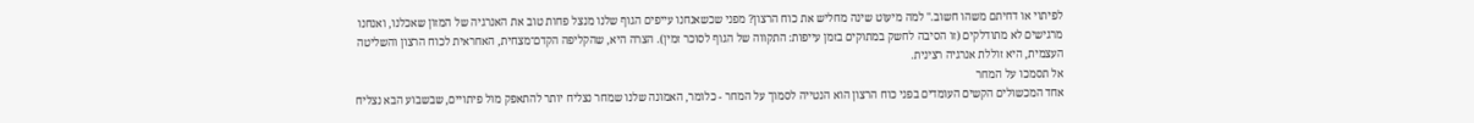לפיתוי או דחיתם משהו חשוב." למה מיעוט שינה מחליש את כוח הרצון? מפני שכשאנחנו עייפים הגוף שלנו מנצל פחות טוב את האנרגיה של המזון שאכלנו, ואנחנו מרגישים לא מתודלקים (זו הסיבה לחשק במתוקים בזמן עייפות: התקווה של הגוף לסוכר זמין). הצרה היא, שהקליפה הקדם־מצחית, האחראית לכוח הרצון והשליטה העצמית, היא זוללת אנרגיה רצינית.
אל תסמכו על המחר
אחד המכשולים הקשים העומדים בפני כוח הרצון הוא הנטייה לסמוך על המחר - כלומר, האמונה שלנו שמחר נצליח יותר להתאפק מול פיתויים, שבשבוע הבא נצליח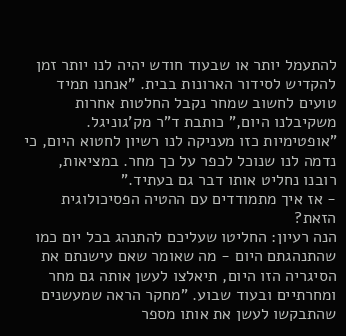להתעמל יותר או שבעוד חודש יהיה לנו יותר זמן להקדיש לסידור הארונות בבית. "אנחנו תמיד טועים לחשוב שמחר נקבל החלטות אחרות משקיבלנו היום," כותבת ד"ר מק'גוניגל. "אופטימיות כזו מעניקה לנו רשיון לחטוא היום, כי נדמה לנו שנוכל לכפר על כך מחר. במציאות, רובנו נחליט אותו דבר גם בעתיד."
- אז איך מתמודדים עם ההטיה הפסיכולוגית הזאת?
הנה רעיון: החליטו שעליכם להתנהג בכל יום כמו שהתנהגתם היום - מה שאומר שאם עישנתם את הסיגריה הזו היום, תיאלצו לעשן אותה גם מחר ומחרתיים ובעוד שבוע. "מחקר הראה שמעשנים שהתבקשו לעשן את אותו מספר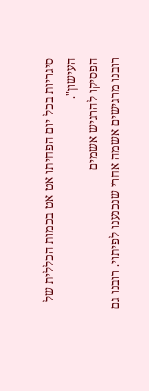סיגריות בכל יום הפחיתו אט אט בכמות הכללית של העישון".
הפסיקו להרגיש אשמים
רובנו מרגישים אשמה אחרי שנכנענו לפיתוי. רובנו גם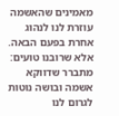מאמינים שהאשמה עוזרת לנו לנהוג אחרת בפעם הבאה. אלא שרובנו טועים: מתברר שדווקא אשמה ובושה נוטות לגרום לנו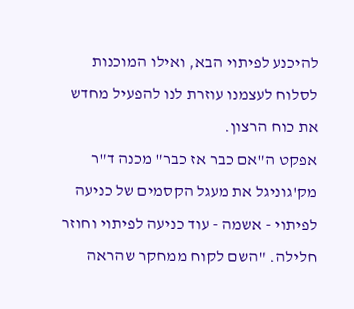להיכנע לפיתוי הבא, ואילו המוכנות לסלוח לעצמנו עוזרת לנו להפעיל מחדש את כוח הרצון.
אפקט ה"אם כבר אז כבר" מכנה ד"ר מק'גוניגל את מעגל הקסמים של כניעה לפיתוי - אשמה - עוד כניעה לפיתוי וחוזר חלילה. "השם לקוח ממחקר שהראה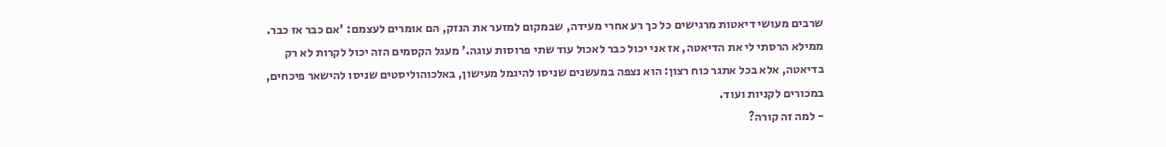שרבים מעושי דיאטות מרגישים כל כך רע אחרי מעידה, שבמקום למזער את הנזק, הם אומרים לעצמם: 'אם כבר אז כבר. ממילא הרסתי לי את הדיאטה, אז אני יכול כבר לאכול עוד שתי פרוסות עוגה.' מעגל הקסמים הזה יכול לקרות לא רק בדיאטה, אלא בכל אתגר כוח רצון: הוא נצפה במעשנים שניסו להיגמל מעישון, באלכוהוליסטים שניסו להישאר פיכחים, במכורים לקניות ועוד.
- למה זה קורה?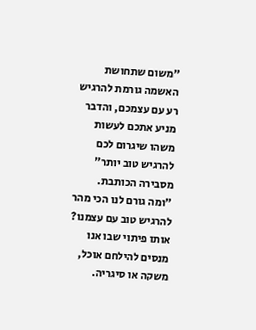"משום שתחושת האשמה גורמת להרגיש רע עם עצמכם, והדבר מניע אתכם לעשות משהו שיגרום לכם להרגיש טוב יותר" מסבירה הכותבת. "ומה גורם לנו הכי מהר להרגיש טוב עם עצמנו? אותו פיתוי שבו אנו מנסים להילחם אוכל, משקה או סיגריה.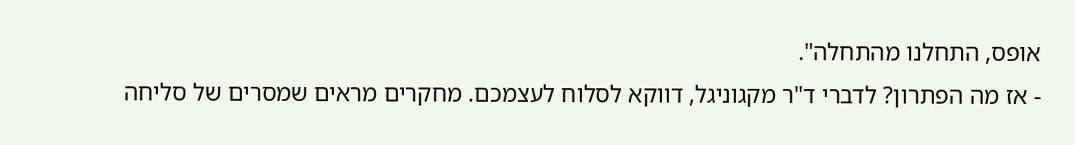אופס, התחלנו מהתחלה".
- אז מה הפתרון? לדברי ד"ר מקגוניגל, דווקא לסלוח לעצמכם. מחקרים מראים שמסרים של סליחה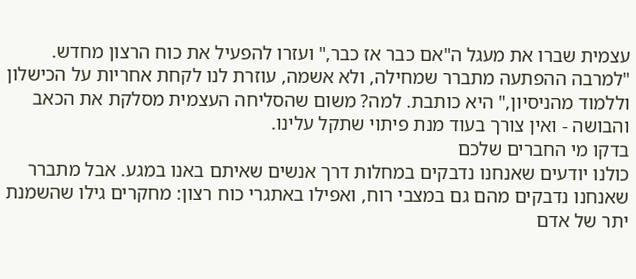עצמית שברו את מעגל ה"אם כבר אז כבר," ועזרו להפעיל את כוח הרצון מחדש. "למרבה ההפתעה מתברר שמחילה, ולא אשמה, עוזרת לנו לקחת אחריות על הכישלון וללמוד מהניסיון," היא כותבת. למה? משום שהסליחה העצמית מסלקת את הכאב והבושה - ואין צורך בעוד מנת פיתוי שתקל עלינו.
בדקו מי החברים שלכם
כולנו יודעים שאנחנו נדבקים במחלות דרך אנשים שאיתם באנו במגע. אבל מתברר שאנחנו נדבקים מהם גם במצבי רוח, ואפילו באתגרי כוח רצון: מחקרים גילו שהשמנת יתר של אדם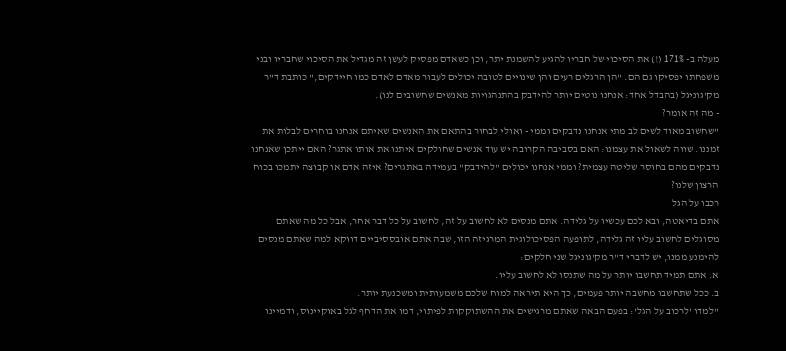מעלה ב- 171% (!) את הסיכוי של חבריו להגיע להשמנת יתר, וכן כשאדם מפסיק לעשן זה מגדיל את הסיכוי שחבריו ובני משפחתו יפסיקו גם הם. "הן הרגלים רעים והן שינויים לטובה יכולים לעבור מאדם לאדם כמו חיידקים," כותבת ד"ר מק'גוניגל (בהבדל אחד: אנחנו נוטים יותר להידבק בהתנהגויות מאנשים שחשובים לנו).
- מה זה אומר?
"שחשוב מאוד לשים לב מתי אנחנו נדבקים וממי - ואולי לבחור בהתאם את האנשים שאיתם אנחנו בוחרים לבלות את זמננו. שווה לשאול את עצמנו: האם בסביבה הקרובה יש עוד אנשים שחולקים איתנו את אותו אתגר? האם ייתכן שאנחנו נדבקים מהם בחוסר שליטה עצמית? וממי אנחנו יכולים "להידבק" בעמידה באתגרים? איזה אדם או קבוצה יתמכו בכוח הרצון שלנו?
רכבו על הגל
אתם בדיאטה, ובא לכם עכשיו על גלידה. אתם מנסים לא לחשוב על זה, לחשוב על כל דבר אחר, אבל כל מה שאתם מסוגלים לחשוב עליו זה גלידה, לתופעה הפסיכולוגית המרגיזה הזו, שבה אתם אובססיביים דווקא למה שאתם מנסים להימנע ממנו, יש לדברי ד"ר מק'גוניגל שני חלקים:
א. אתם תמיד תחשבו יותר על מה שתנסו לא לחשוב עליו.
ב. ככל שתחשבו מחשבה יותר פעמים, כך היא תיראה למוח שלכם משמעותית ומשכנעת יותר.
"למדו 'לרכוב על הגל': בפעם הבאה שאתם מרגישים את ההשתוקקות לפיתוי, דמו את הדחף לגל באוקיינוס, ודמיינו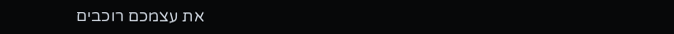את עצמכם רוכבים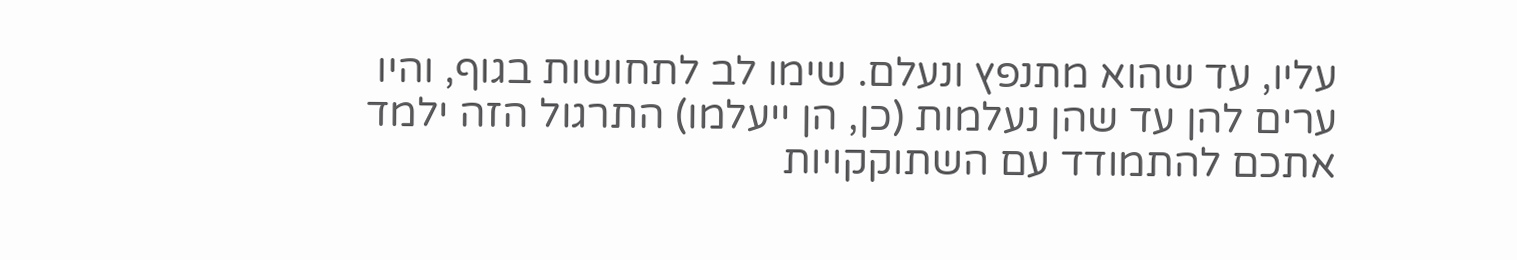עליו, עד שהוא מתנפץ ונעלם. שימו לב לתחושות בגוף, והיו ערים להן עד שהן נעלמות (כן, הן ייעלמו) התרגול הזה ילמד אתכם להתמודד עם השתוקקויות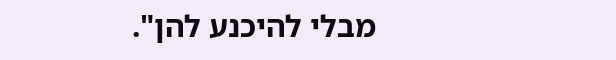מבלי להיכנע להן".